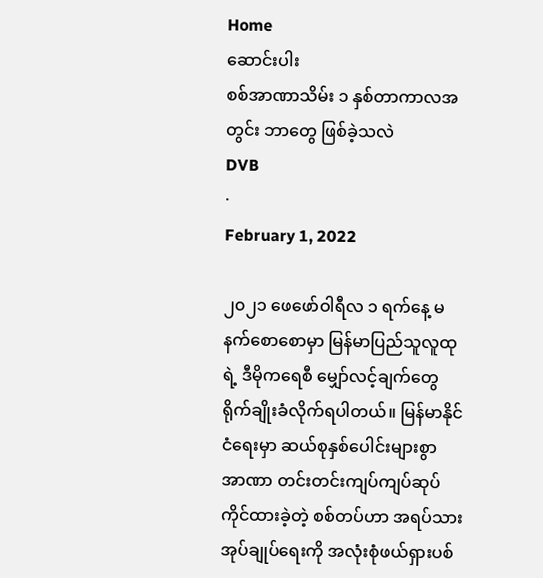Home
ဆောင်းပါး
စစ်အာဏာသိမ်း ၁ နှစ်တာကာလအတွင်း ဘာတွေ ဖြစ်ခဲ့သလဲ
DVB
·
February 1, 2022

၂၀၂၁ ဖေဖော်ဝါရီလ ၁ ရက်နေ့ မနက်စောစောမှာ မြန်မာပြည်သူလူထုရဲ့ ဒီမိုကရေစီ မျှော်လင့်ချက်တွေ ရိုက်ချိုးခံလိုက်ရပါတယ်။ မြန်မာနိုင်ငံရေးမှာ ဆယ်စုနှစ်ပေါင်းများစွာ  အာဏာ တင်းတင်းကျပ်ကျပ်ဆုပ်ကိုင်ထားခဲ့တဲ့ စစ်တပ်ဟာ အရပ်သားအုပ်ချုပ်ရေးကို အလုံးစုံဖယ်ရှားပစ်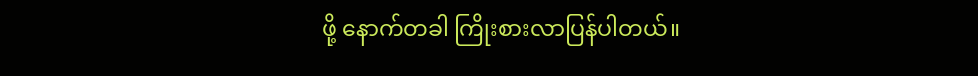ဖို့ နောက်တခါ ကြိုးစားလာပြန်ပါတယ်။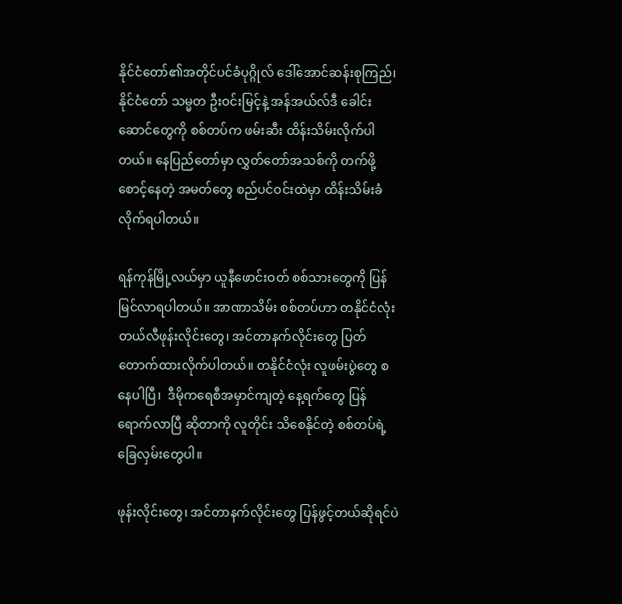နိုင်ငံတော်၏အတိုင်ပင်ခံပုဂ္ဂိုလ် ဒေါ်အောင်ဆန်းစုကြည်၊  နိုင်ငံတော် သမ္မတ ဦးဝင်းမြင့်နဲ့ အန်အယ်လ်ဒီ ခေါင်းဆောင်တွေကို စစ်တပ်က ဖမ်းဆီး ထိန်းသိမ်းလိုက်ပါတယ်။ နေပြည်တော်မှာ လွှတ်တော်အသစ်ကို တက်ဖို့ စောင့်နေတဲ့ အမတ်တွေ စည်ပင်ဝင်းထဲမှာ ထိန်းသိမ်းခံလိုက်ရပါတယ်။

ရန်ကုန်မြို့လယ်မှာ ယူနီဖောင်းဝတ် စစ်သားတွေကို ပြန်မြင်လာရပါတယ်။ အာဏာသိမ်း စစ်တပ်ဟာ တနိုင်ငံလုံး တယ်လီဖုန်းလိုင်းတွေ၊ အင်တာနက်လိုင်းတွေ ပြတ်တောက်ထားလိုက်ပါတယ်။ တနိုင်ငံလုံး လူဖမ်းပွဲတွေ စနေပါပြီ၊  ဒီမိုကရေစီအမှာင်ကျတဲ့ နေ့ရက်တွေ ပြန်ရောက်လာပြီ ဆိုတာကို လူတိုင်း သိစေနိုင်တဲ့ စစ်တပ်ရဲ့ ခြေလှမ်းတွေပါ။

ဖုန်းလိုင်းတွေ၊ အင်တာနက်လိုင်းတွေ ပြန်ဖွင့်တယ်ဆိုရင်ပဲ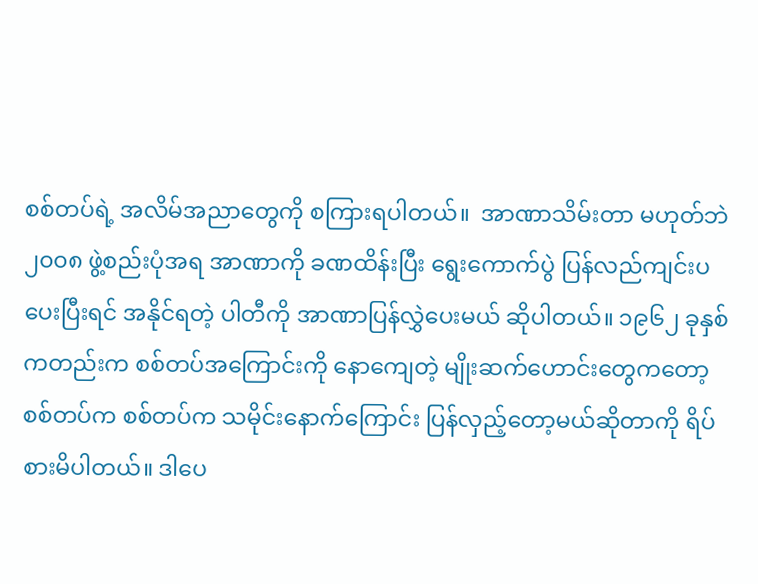စစ်တပ်ရဲ့ အလိမ်အညာတွေကို စကြားရပါတယ်။  အာဏာသိမ်းတာ မဟုတ်ဘဲ ၂၀၀၈ ဖွဲ့စည်းပုံအရ အာဏာကို ခဏထိန်းပြီး ရွေးကောက်ပွဲ ပြန်လည်ကျင်းပပေးပြီးရင် အနိုင်ရတဲ့ ပါတီကို အာဏာပြန်လွှဲပေးမယ် ဆိုပါတယ်။ ၁၉၆၂ ခုနှစ်ကတည်းက စစ်တပ်အကြောင်းကို နောကျေတဲ့ မျိုးဆက်ဟောင်းတွေကတော့ စစ်တပ်က စစ်တပ်က သမိုင်းနောက်ကြောင်း ပြန်လှည့်တော့မယ်ဆိုတာကို ရိပ်စားမိပါတယ်။ ဒါပေ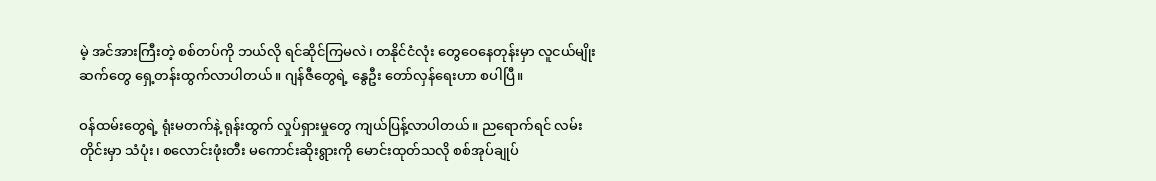မဲ့ အင်အားကြီးတဲ့ စစ်တပ်ကို ဘယ်လို ရင်ဆိုင်ကြမလဲ၊ တနိုင်ငံလုံး တွေဝေနေတုန်းမှာ လူငယ်မျိုးဆက်တွေ ရှေ့တန်းထွက်လာပါတယ်။ ဂျန်ဇီတွေရဲ့ နွေဦး တော်လှန်ရေးဟာ စပါပြီ။

ဝန်ထမ်းတွေရဲ့ ရုံးမတက်နဲ့ ရုန်းထွက် လှုပ်ရှားမှုတွေ ကျယ်ပြန့်လာပါတယ်။ ညရောက်ရင် လမ်းတိုင်းမှာ သံပုံး၊ စလောင်းဖုံးတီး မကောင်းဆိုးရွားကို မောင်းထုတ်သလို စစ်အုပ်ချုပ်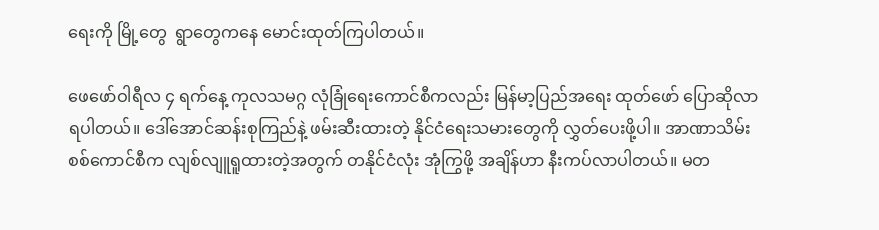ရေးကို မြို့တွေ  ရွာတွေကနေ မောင်းထုတ်ကြပါတယ်။

ဖေဖော်ဝါရီလ ၄ ရက်နေ့ ကုလသမဂ္ဂ လုံခြုံရေးကောင်စီကလည်း မြန်မာ့ပြည်အရေး ထုတ်ဖော် ပြောဆိုလာရပါတယ်။ ဒေါ်အောင်ဆန်းစုကြည်နဲ့ ဖမ်းဆီးထားတဲ့ နိုင်ငံရေးသမားတွေကို လွှတ်ပေးဖို့ပါ။ အာဏာသိမ်းစစ်ကောင်စီက လျစ်လျူရူထားတဲ့အတွက် တနိုင်ငံလုံး အုံကြွဖို့ အချိန်ဟာ နီးကပ်လာပါတယ်။ မတ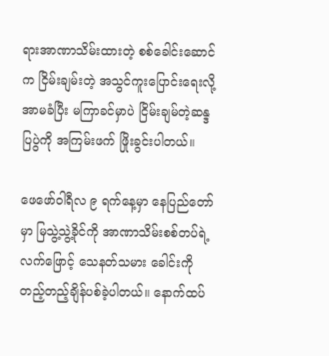ရားအာဏာသိမ်းထားတဲ့ စစ်ခေါင်းဆောင်က ငြိမ်းချမ်းတဲ့ အသွင်ကူးပြောင်းရေးလို့ အာမခံပြီး မကြာခင်မှာပဲ ငြိမ်းချမ်တဲ့ဆန္ဒပြပွဲကို အကြမ်းဖက် ဖြိုးခွင်းပါတယ်။

ဖေဖော်ဝါရီလ ၉ ရက်နေ့မှာ နေပြည်တော်မှာ မြသွဲ့သွဲ့ခိုင်ကို အာဏာသိမ်းစစ်တပ်ရဲ့ လက်ဖြောင့် သေနတ်သမား ခေါင်းကို တည့်တည့်ချိန်ပစ်ခဲ့ပါတယ်။ နောက်ထပ်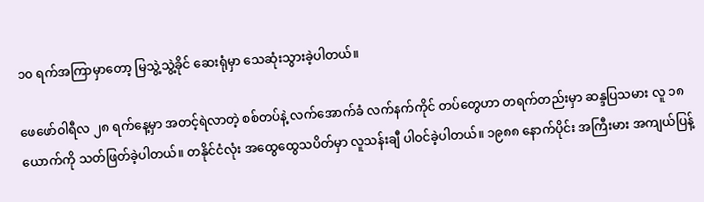၁၀ ရက်အကြာမှာတော့ မြသွဲ့သွဲ့ခိုင် ဆေးရုံမှာ သေဆုံးသွားခဲ့ပါတယ်။

ဖေဖော်ဝါရီလ ၂၈ ရက်နေ့မှာ အတင့်ရဲလာတဲ့ စစ်တပ်နဲ့ လက်အောက်ခံ လက်နက်ကိုင် တပ်တွေဟာ တရက်တည်းမှာ ဆန္ဒပြသမား လူ ၁၈ ယောက်ကို သတ်ဖြတ်ခဲ့ပါတယ်။ တနိုင်ငံလုံး အထွေထွေသပိတ်မှာ လူသန်းချီ ပါဝင်ခဲ့ပါတယ်။ ၁၉၈၈ နောက်ပိုင်း အကြီးမား အကျယ်ပြန့်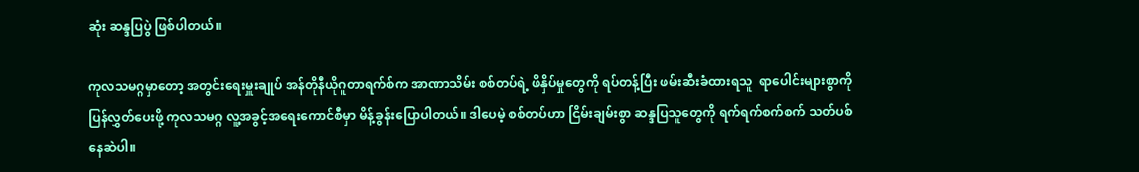ဆုံး ဆန္ဒပြပွဲ ဖြစ်ပါတယ်။

ကုလသမဂ္ဂမှာတော့ အတွင်းရေးမှူးချုပ် အန်တိုနီယိုဂူတာရက်စ်က အာဏာသိမ်း စစ်တပ်ရဲ့ ဖိနှိပ်မှုတွေကို ရပ်တန့်ပြီး ဖမ်းဆီးခံထားရသူ  ရာပေါင်းများစွာကို ပြန်လွှတ်ပေးဖို့ ကုလသမဂ္ဂ လူ့အခွင့်အရေးကောင်စီမှာ မိန့်ခွန်းပြောပါတယ်။ ဒါပေမဲ့ စစ်တပ်ဟာ ငြိမ်းချမ်းစွာ ဆန္ဒပြသူတွေကို ရက်ရက်စက်စက် သတ်ပစ်နေဆဲပါ။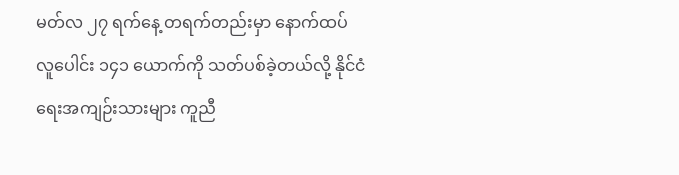မတ်လ ၂၇ ရက်နေ့ တရက်တည်းမှာ နောက်ထပ် လူပေါင်း ၁၄၁ ယောက်ကို သတ်ပစ်ခဲ့တယ်လို့ နိုင်ငံရေးအကျဉ်းသားများ ကူညီ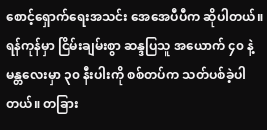စောင့်ရှောက်ရေးအသင်း အေအေပီပီက ဆိုပါတယ်။  ရန်ကုန်မှာ ငြိမ်းချမ်းစွာ ဆန္ဒပြသူ အယောက် ၄၀ နဲ့ မန္တလေးမှာ ၃၀ နီးပါးကို စစ်တပ်က သတ်ပစ်ခဲ့ပါတယ်။ တခြား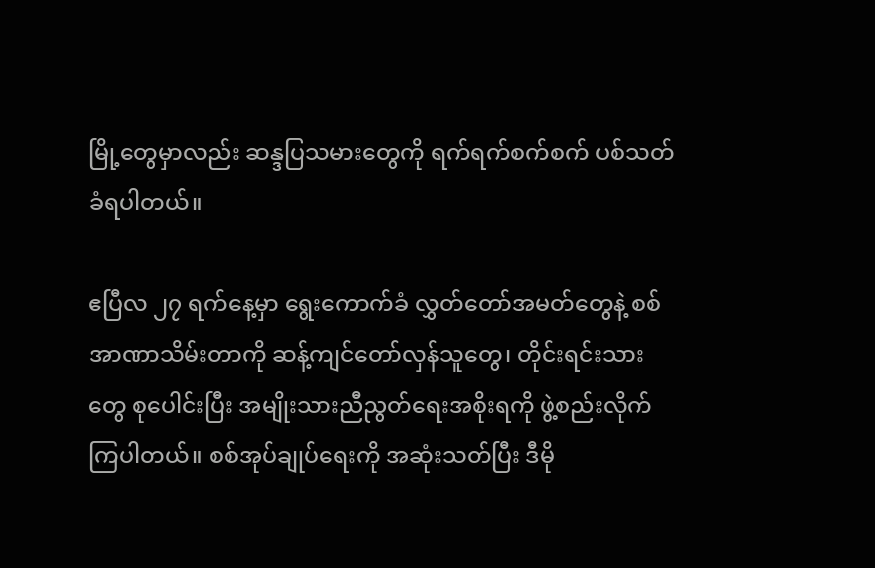မြို့တွေမှာလည်း ဆန္ဒပြသမားတွေကို ရက်ရက်စက်စက် ပစ်သတ်ခံရပါတယ်။

ဧပြီလ ၂၇ ရက်နေ့မှာ ရွေးကောက်ခံ လွှတ်တော်အမတ်တွေနဲ့ စစ်အာဏာသိမ်းတာကို ဆန့်ကျင်တော်လှန်သူတွေ၊ တိုင်းရင်းသားတွေ စုပေါင်းပြီး အမျိုးသားညီညွတ်ရေးအစိုးရကို ဖွဲ့စည်းလိုက်ကြပါတယ်။ စစ်အုပ်ချုပ်ရေးကို အဆုံးသတ်ပြီး ဒီမို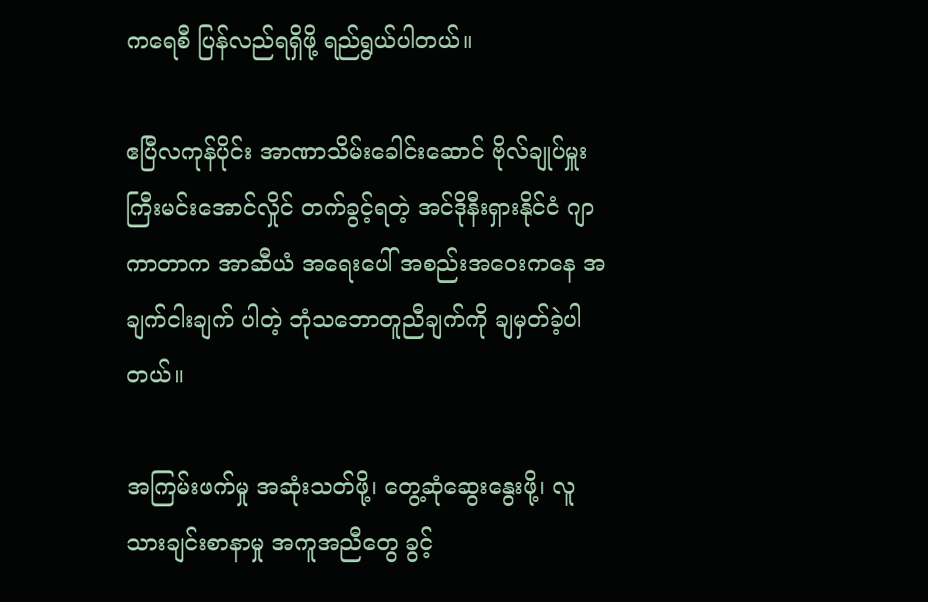ကရေစီ ပြန်လည်ရရှိဖို့ ရည်ရွယ်ပါတယ်။

ဧပြီလကုန်ပိုင်း အာဏာသိမ်းခေါင်းဆောင် ဗိုလ်ချုပ်မှူးကြီးမင်းအောင်လှိုင် တက်ခွင့်ရတဲ့ အင်ဒိုနီးရှားနိုင်ငံ ဂျာကာတာက အာဆီယံ အရေးပေါ် အစည်းအဝေးကနေ အချက်ငါးချက် ပါတဲ့ ဘုံသဘောတူညီချက်ကို ချမှတ်ခဲ့ပါတယ်။

အကြမ်းဖက်မှု အဆုံးသတ်ဖို့၊ တွေ့ဆုံဆွေးနွေးဖို့၊ လူသားချင်းစာနာမှု အကူအညီတွေ ခွင့်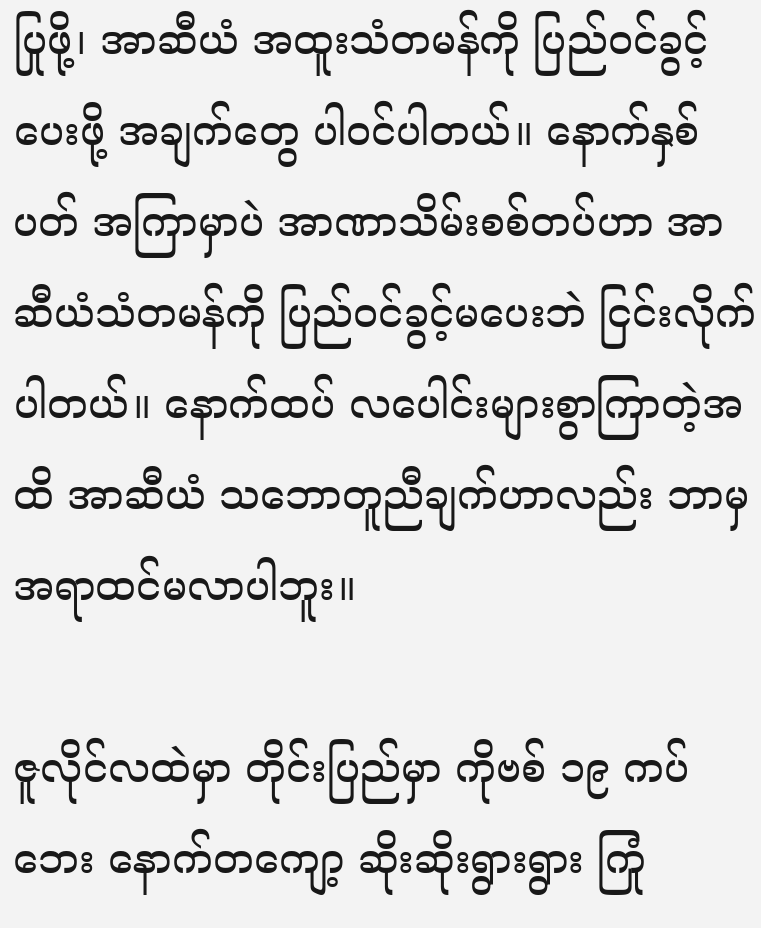ပြုဖို့၊ အာဆီယံ အထူးသံတမန်ကို ပြည်ဝင်ခွင့်ပေးဖို့ အချက်တွေ ပါဝင်ပါတယ်။ နောက်နှစ်ပတ် အကြာမှာပဲ အာဏာသိမ်းစစ်တပ်ဟာ အာဆီယံသံတမန်ကို ပြည်ဝင်ခွင့်မပေးဘဲ ငြင်းလိုက်ပါတယ်။ နောက်ထပ် လပေါင်းများစွာကြာတဲ့အထိ အာဆီယံ သဘောတူညီချက်ဟာလည်း ဘာမှ အရာထင်မလာပါဘူး။

ဇူလိုင်လထဲမှာ တိုင်းပြည်မှာ ကိုဗစ် ၁၉ ကပ်ဘေး နောက်တကျော့ ဆိုးဆိုးရွားရွား ကြုံ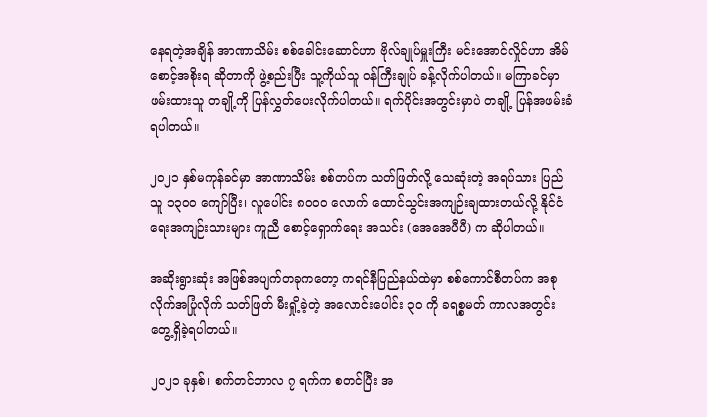နေရတဲ့အချိန် အာဏာသိမ်း စစ်ခေါင်းဆောင်ဟာ ဗိုလ်ချုပ်မှူးကြီး မင်းအောင်လှိုင်ဟာ အိမ်စောင့်အစိုးရ ဆိုတာကို ဖွဲ့စည်းပြီး သူ့ကိုယ်သူ ဝန်ကြီးချုပ် ခန့်လိုက်ပါတယ်။ မကြာခင်မှာ ဖမ်းထားသူ တချို့ကို ပြန်လွှတ်ပေးလိုက်ပါတယ်။ ရက်ပိုင်းအတွင်းမှာပဲ တချို့ ပြန်အဖမ်းခံရပါတယ်။

၂၀၂၁ နှစ်မကုန်ခင်မှာ အာဏာသိမ်း စစ်တပ်က သတ်ဖြတ်လို့ သေဆုံးတဲ့ အရပ်သား ပြည်သူ ၁၃၀၀ ကျော်ပြီး၊ လူပေါင်း ၈၀၀၀ လောက် ထောင်သွင်းအကျဉ်းချထားတယ်လို့ နိုင်ငံရေးအကျဉ်းသားများ ကူညီ စောင့်ရှောက်ရေး အသင်း (အေအေပီပီ) က ဆိုပါတယ်။

အဆိုးရွားဆုံး အဖြစ်အပျက်တခုကတော့ ကရင်နီပြည်နယ်ထဲမှာ စစ်ကောင်စီတပ်က အစုလိုက်အပြုံလိုက် သတ်ဖြတ် မီးရှို့ခဲ့တဲ့ အလောင်းပေါင်း ၃၀ ကို ခရစ္စမတ် ကာလအတွင်း တွေ့ရှိခဲ့ရပါတယ်။

၂၀၂၁ ခုနှစ်၊ စက်တင်ဘာလ ၇ ရက်က စတင်ပြီး အ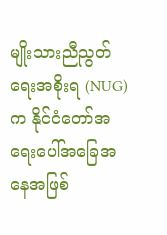မျိုးသားညီညွတ်ရေးအစိုးရ (NUG) က နိုင်ငံတော်အရေးပေါ်အခြေအနေအဖြစ်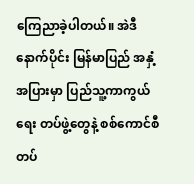ကြေညာခဲ့ပါတယ်။ အဲဒီနောက်ပိုင်း မြန်မာပြည် အနှံ့အပြားမှာ ပြည်သူ့ကာကွယ်ရေး တပ်ဖွဲ့တွေနဲ့ စစ်ကောင်စီ တပ်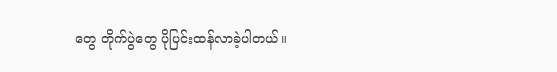တွေ တိုက်ပွဲတွေ ပိုပြင်းထန်လာခဲ့ပါတယ်။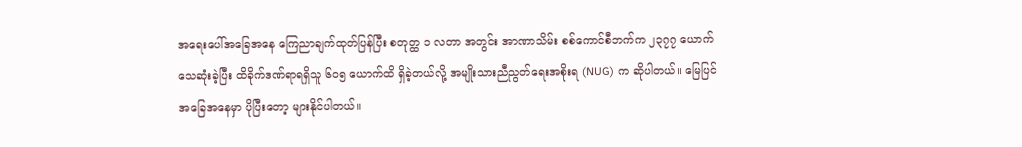အရေးပေါ်အခြေအနေ ကြေညာချက်ထုတ်ပြန်ပြီး စတုတ္ထ ၁ လတာ အတွင်း အာဏာသိမ်း စစ်ကောင်စီဘက်က ၂၃၇၇ ယောက် သေဆုံးခဲ့ပြီး ထိခိုက်ဒဏ်ရာရရှိသူ ၆၀၅ ယောက်ထိ ရှိခဲ့တယ်လို့ အမျိုးသားညီညွတ်ရေးအစိုးရ (NUG) က ဆိုပါတယ်။ မြေပြင်အခြေအနေမှာ ပိုပြီးတော့ များနိုင်ပါတယ်။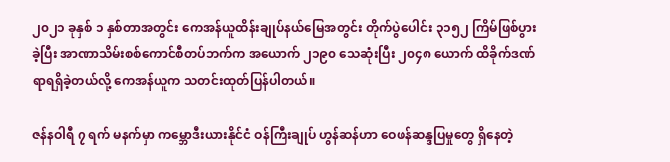၂၀၂၁ ခုနှစ် ၁ နှစ်တာအတွင်း ကေအန်ယူထိန်းချုပ်နယ်မြေအတွင်း တိုက်ပွဲပေါင်း ၃၁၅၂ ကြိမ်ဖြစ်ပွားခဲ့ပြီး အာဏာသိမ်းစစ်ကောင်စီတပ်ဘက်က အယောက် ၂၁၉၀ သေဆုံးပြီး ၂၀၄၈ ယောက် ထိခိုက်ဒဏ်ရာရရှိခဲ့တယ်လို့ ကေအန်ယူက သတင်းထုတ်ပြန်ပါတယ်။

ဇန်နဝါရီ ၇ ရက် မနက်မှာ ကမ္ဘောဒီးယားနိုင်ငံ ဝန်ကြီးချုပ် ဟွန်ဆန်ဟာ ဝေဖန်ဆန္ဒပြမှုတွေ ရှိနေတဲ့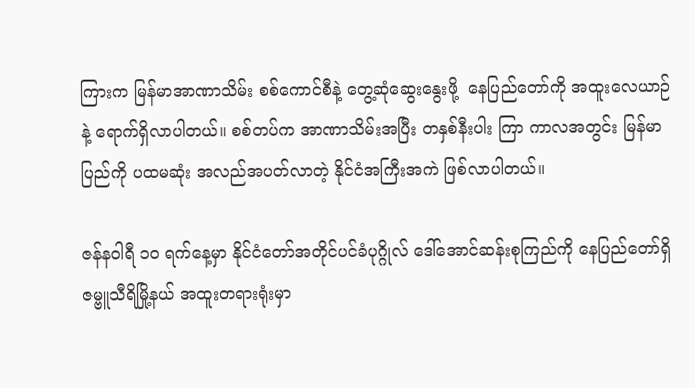ကြားက မြန်မာအာဏာသိမ်း စစ်ကောင်စီနဲ့ တွေ့ဆုံဆွေးနွေးဖို့  နေပြည်တော်ကို အထူးလေယာဉ်နဲ့ ရောက်ရှိလာပါတယ်။ စစ်တပ်က အာဏာသိမ်းအပြီး တနှစ်နီးပါး ကြာ ကာလအတွင်း မြန်မာပြည်ကို ပထမဆုံး အလည်အပတ်လာတဲ့ နိုင်ငံအကြီးအကဲ ဖြစ်လာပါတယ်။

ဇန်နဝါရီ ၁၀ ရက်နေ့မှာ နိုင်ငံတော်အတိုင်ပင်ခံပုဂ္ဂိုလ် ဒေါ်အောင်ဆန်းစုကြည်ကို နေပြည်တော်ရှိ ဇမ္ဗူသီရိမြို့နယ် အထူးတရားရုံးမှာ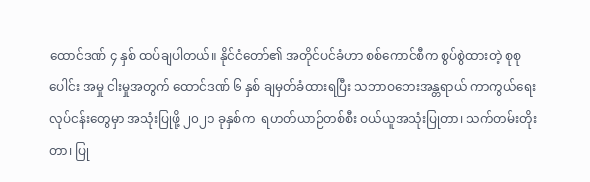ထောင်ဒဏ် ၄ နှစ် ထပ်ချပါတယ်။ နိုင်ငံတော်၏ အတိုင်ပင်ခံဟာ စစ်ကောင်စီက စွပ်စွဲထားတဲ့ စုစုပေါင်း အမှု ငါးမှုအတွက် ထောင်ဒဏ် ၆ နှစ် ချမှတ်ခံထားရပြီး သဘာဝဘေးအန္တရာယ် ကာကွယ်ရေးလုပ်ငန်းတွေမှာ အသုံးပြုဖို့ ၂၀၂၁ ခုနှစ်က  ရဟတ်ယာဉ်တစ်စီး ဝယ်ယူအသုံးပြုတာ၊ သက်တမ်းတိုးတာ၊ ပြု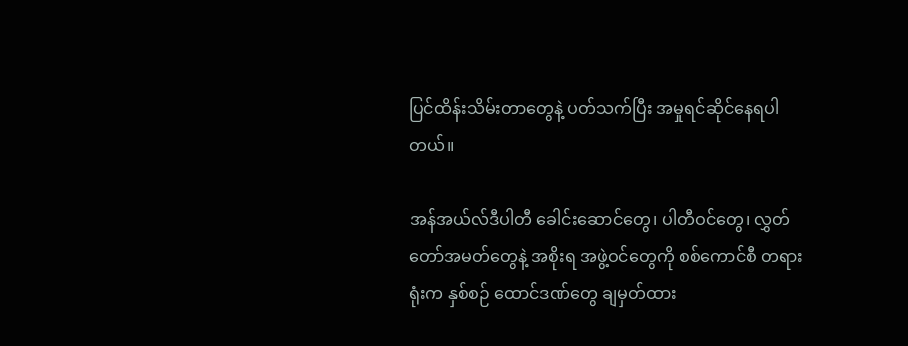ပြင်ထိန်းသိမ်းတာတွေနဲ့ ပတ်သက်ပြီး အမှုရင်ဆိုင်နေရပါတယ်။

အန်အယ်လ်ဒီပါတီ ခေါင်းဆောင်တွေ၊ ပါတီဝင်တွေ၊ လွှတ်တော်အမတ်တွေနဲ့ အစိုးရ အဖွဲ့ဝင်တွေကို စစ်ကောင်စီ တရားရုံးက နှစ်စဉ် ထောင်ဒဏ်တွေ ချမှတ်ထား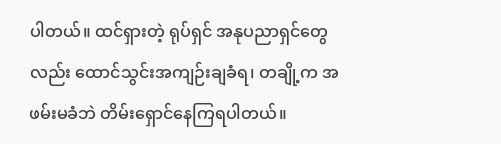ပါတယ်။ ထင်ရှားတဲ့ ရုပ်ရှင် အနုပညာရှင်တွေလည်း ထောင်သွင်းအကျဉ်းချခံရ၊ တချို့က အဖမ်းမခံဘဲ တိမ်းရှောင်နေကြရပါတယ်။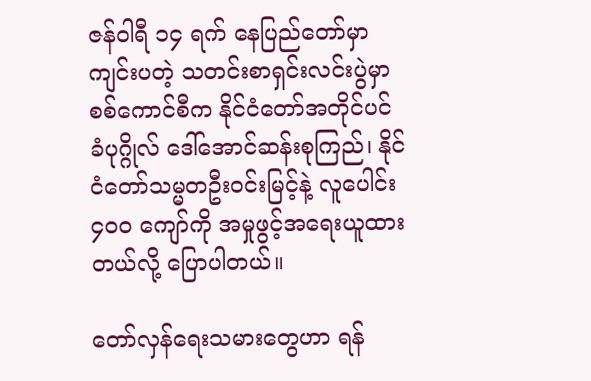ဇန်ဝါရီ ၁၄ ရက် နေပြည်တော်မှာ ကျင်းပတဲ့ သတင်းစာရှင်းလင်းပွဲမှာ စစ်ကောင်စီက နိုင်ငံတော်အတိုင်ပင်ခံပုဂ္ဂိုလ် ဒေါ်အောင်ဆန်းစုကြည်၊ နိုင်ငံတော်သမ္မတဦးဝင်းမြင့်နဲ့ လူပေါင်း ၄၀၀ ကျော်ကို အမှုဖွင့်အရေးယူထားတယ်လို့ ပြောပါတယ်။

တော်လှန်ရေးသမားတွေဟာ ရန်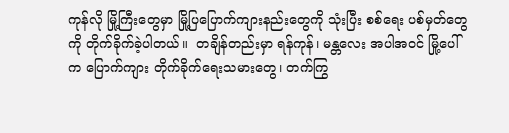ကုန်လို မြို့ကြီးတွေမှာ မြို့ပြပြောက်ကျားနည်းတွေကို သုံးပြီး စစ်ရေး ပစ်မှတ်တွေကို တိုက်ခိုက်ခဲ့ပါတယ်။  တချိန်တည်းမှာ ရန်ကုန်၊ မန္တလေး အပါအဝင် မြို့ပေါ်က ပြောက်ကျား တိုက်ခိုက်ရေးသမားတွေ၊ တက်ကြွ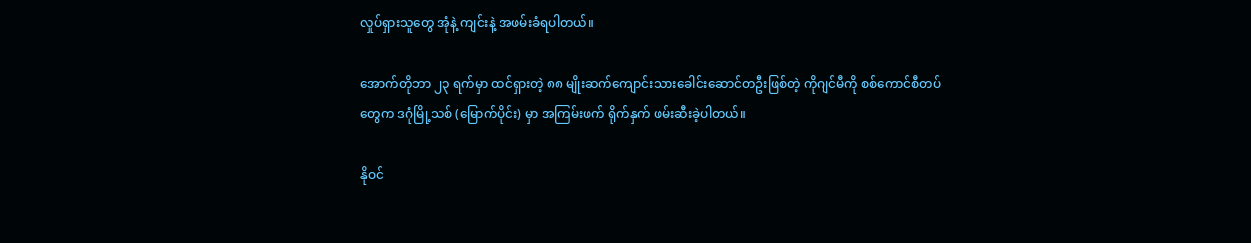လှုပ်ရှားသူတွေ အုံနဲ့ ကျင်းနဲ့ အဖမ်းခံရပါတယ်။

အောက်တိုဘာ ၂၃ ရက်မှာ ထင်ရှားတဲ့ ၈၈ မျိုးဆက်ကျောင်းသားခေါင်းဆောင်တဦးဖြစ်တဲ့ ကိုဂျင်မီကို စစ်ကောင်စီတပ်တွေက ဒဂုံမြို့သစ် (မြောက်ပိုင်း) မှာ အကြမ်းဖက် ရိုက်နှက် ဖမ်းဆီးခဲ့ပါတယ်။

နိုဝင်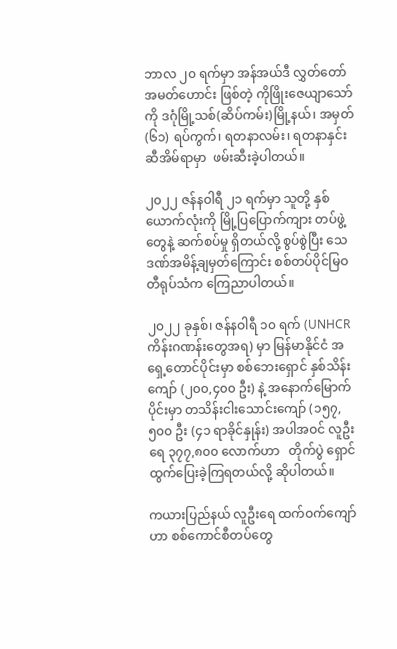ဘာလ ၂၀ ရက်မှာ အန်အယ်ဒီ လွှတ်တော်အမတ်ဟောင်း ဖြစ်တဲ့ ကိုဖြိုးဇေယျာသော်ကို ဒဂုံမြို့သစ်(ဆိပ်ကမ်း)မြို့နယ်၊ အမှတ် (၆၁) ရပ်ကွက်၊ ရတနာလမ်း၊ ရတနာနှင်းဆီအိမ်ရာမှာ  ဖမ်းဆီးခဲ့ပါတယ်။

၂၀၂၂ ဇန်နဝါရီ ၂၁ ရက်မှာ သူတို့ နှစ်ယောက်လုံးကို မြို့ပြပြောက်ကျား တပ်ဖွဲ့တွေနဲ့ ဆက်စပ်မှု ရှိတယ်လို့ စွပ်စွဲပြီး သေဒဏ်အမိန့်ချမှတ်ကြောင်း စစ်တပ်ပိုင်မြဝတီရုပ်သံက ကြေညာပါတယ်။

၂၀၂၂ ခုနှစ်၊ ဇန်နဝါရီ ၁၀ ရက် (UNHCR ကိန်းဂဏန်းတွေအရ) မှာ မြန်မာနိုင်ငံ အရှေ့တောင်ပိုင်းမှာ စစ်ဘေးရှောင် နှစ်သိန်းကျော် (၂၀၀,၄၀၀ ဦး) နဲ့ အနောက်မြောက်ပိုင်းမှာ တသိန်းငါးသောင်းကျော် (၁၅၇,၅၀၀ ဦး (၄၁ ရာခိုင်နှုန်း) အပါအဝင် လူဦးရေ ၃၇၇,၈၀၀ လောက်ဟာ   တိုက်ပွဲ ရှောင်ထွက်ပြေးခဲ့ကြရတယ်လို့ ဆိုပါတယ်။

ကယားပြည်နယ် လူဦးရေ ထက်ဝက်ကျော်ဟာ စစ်ကောင်စီတပ်တွေ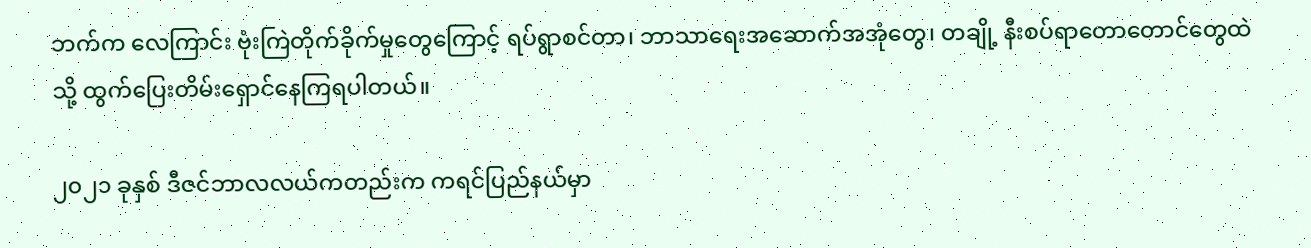ဘက်က လေကြာင်း ဗုံးကြဲတိုက်ခိုက်မှုတွေကြောင့် ရပ်ရွာစင်တာ၊ ဘာသာရေးအဆောက်အအုံတွေ၊ တချို့ နီးစပ်ရာတောတောင်တွေထဲသို့ ထွက်ပြေးတိမ်းရှောင်နေကြရပါတယ်။

၂၀၂၁ ခုနှစ် ဒီဇင်ဘာလလယ်ကတည်းက ကရင်ပြည်နယ်မှာ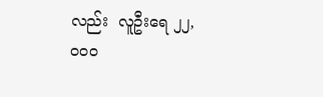လည်း  လူဦးရေ ၂၂,၀၀၀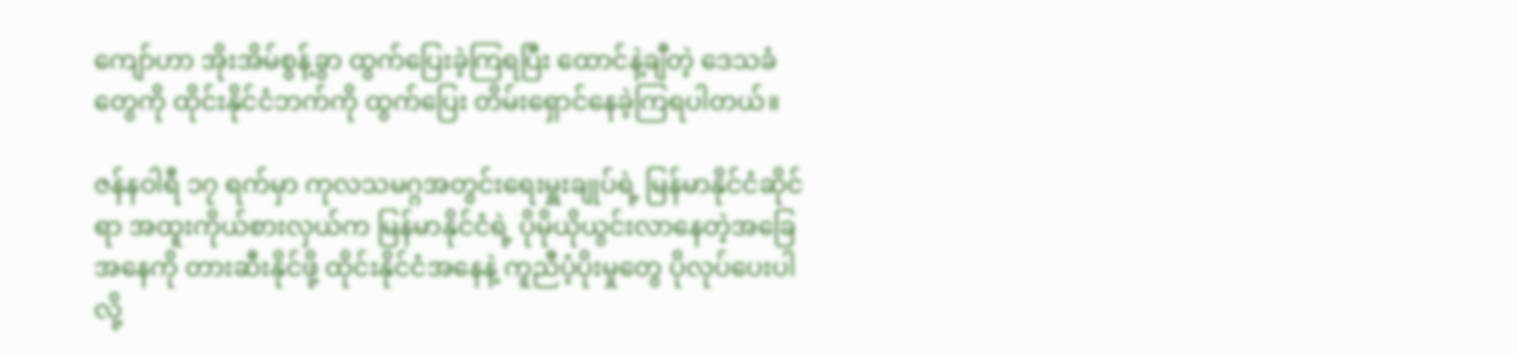ကျော်ဟာ အိုးအိမ်စွန့်ခွာ ထွက်ပြေးခဲ့ကြရပြီး ထောင်နဲ့ချီတဲ့ ဒေသခံတွေကို ထိုင်းနိုင်ငံဘက်ကို ထွက်ပြေး တိမ်းရှောင်နေခဲ့ကြရပါတယ်။

ဇန်နဝါရီ ၁၇ ရက်မှာ ကုလသမဂ္ဂအတွင်းရေးမှူးချုပ်ရဲ့ မြန်မာနိုင်ငံဆိုင်ရာ အထူးကိုယ်စားလှယ်က မြန်မာနိုင်ငံရဲ့ ပိုမိုယိုယွင်းလာနေတဲ့အခြေအနေကို တားဆီးနိုင်ဖို့ ထိုင်းနိုင်ငံအနေနဲ့ ကူညီပံ့ပိုးမှုတွေ ပိုလုပ်ပေးပါလို့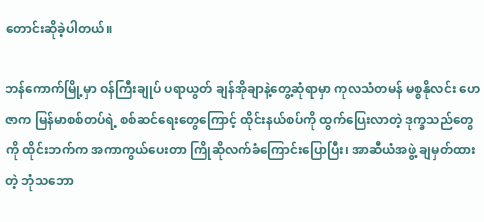တောင်းဆိုခဲ့ပါတယ်။

ဘန်ကောက်မြို့မှာ ဝန်ကြီးချုပ် ပရာယွတ် ချန်အိုချာနဲ့တွေ့ဆုံရာမှာ ကုလသံတမန် မစ္စနိုလင်း ဟေဇာက မြန်မာစစ်တပ်ရဲ့ စစ်ဆင်ရေးတွေကြောင့် ထိုင်းနယ်စပ်ကို ထွက်ပြေးလာတဲ့ ဒုက္ခသည်တွေကို ထိုင်းဘက်က အကာကွယ်ပေးတာ ကြိုဆိုလက်ခံကြောင်းပြောပြီး၊ အာဆီယံအဖွဲ့ ချမှတ်ထားတဲ့ ဘုံသဘော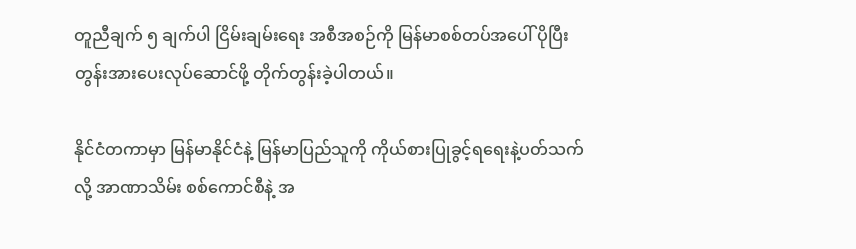တူညီချက် ၅ ချက်ပါ ငြိမ်းချမ်းရေး အစီအစဉ်ကို မြန်မာစစ်တပ်အပေါ် ပိုပြီးတွန်းအားပေးလုပ်ဆောင်ဖို့ တိုက်တွန်းခဲ့ပါတယ်။

နိုင်ငံတကာမှာ မြန်မာနိုင်ငံနဲ့ မြန်မာပြည်သူကို ကိုယ်စားပြုခွင့်ရရေးနဲ့ပတ်သက်လို့ အာဏာသိမ်း စစ်ကောင်စီနဲ့ အ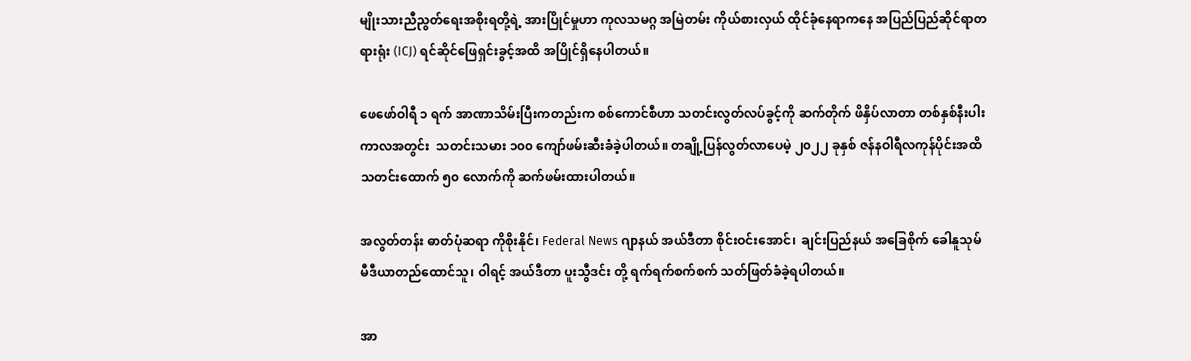မျိုးသားညီညွတ်ရေးအစိုးရတို့ရဲ့ အားပြိုင်မှုဟာ ကုလသမဂ္ဂ အမြဲတမ်း ကိုယ်စားလှယ် ထိုင်ခုံနေရာကနေ အပြည်ပြည်ဆိုင်ရာတရားရုံး (ICJ) ရင်ဆိုင်ဖြေရှင်းခွင့်အထိ အပြိုင်ရှိနေပါတယ်။

ဖေဖော်ဝါရီ ၁ ရက် အာဏာသိမ်းပြီးကတည်းက စစ်ကောင်စီဟာ သတင်းလွတ်လပ်ခွင့်ကို ဆက်တိုက် ဖိနှိပ်လာတာ တစ်နှစ်နီးပါးကာလအတွင်း  သတင်းသမား ၁၀၀ ကျော်ဖမ်းဆီးခံခဲ့ပါတယ်။ တချို့ပြန်လွတ်လာပေမဲ့ ၂၀၂၂ ခုနှစ် ဇန်နဝါရီလကုန်ပိုင်းအထိ သတင်းထောက် ၅၀ လောက်ကို ဆက်ဖမ်းထားပါတယ်။

အလွတ်တန်း ဓာတ်ပုံဆရာ ကိုစိုးနိုင်၊ Federal News ဂျာနယ် အယ်ဒီတာ စိုင်းဝင်းအောင်၊  ချင်းပြည်နယ် အခြေစိုက် ခေါနူသုမ် မီဒီယာတည်ထောင်သူ၊ ဝါရင့် အယ်ဒီတာ ပူးသွီဒင်း တို့ ရက်ရက်စက်စက် သတ်ဖြတ်ခံခဲ့ရပါတယ်။

အာ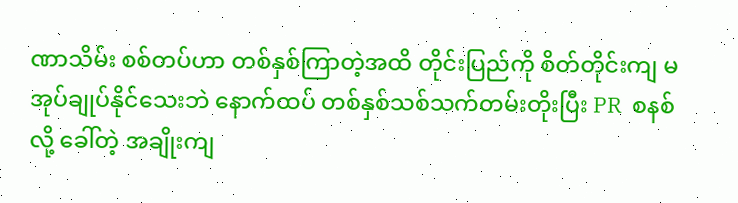ဏာသိမ်း စစ်တပ်ဟာ တစ်နှစ်ကြာတဲ့အထိ တိုင်းပြည်ကို စိတ်တိုင်းကျ မအုပ်ချုပ်နိုင်သေးဘဲ နောက်ထပ် တစ်နှစ်သစ်သက်တမ်းတိုးပြီး PR  စနစ်လို့ ခေါ်တဲ့ အချိုးကျ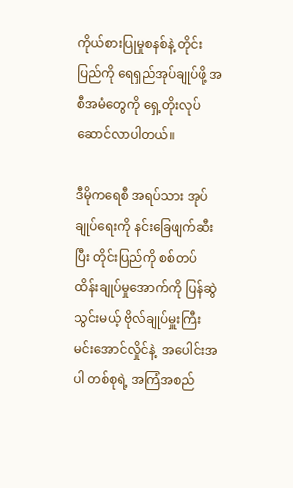ကိုယ်စားပြုမှုစနစ်နဲ့ တိုင်းပြည်ကို ရေရှည်အုပ်ချုပ်ဖို့ အစီအမံတွေကို ရှေ့တိုးလုပ်ဆောင်လာပါတယ်။

ဒီမိုကရေစီ အရပ်သား အုပ်ချုပ်ရေးကို နင်းခြေဖျက်ဆီးပြီး တိုင်းပြည်ကို စစ်တပ် ထိန်းချုပ်မှုအောက်ကို ပြန်ဆွဲသွင်းမယ့် ဗိုလ်ချုပ်မှူးကြီး မင်းအောင်လှိုင်နဲ့  အပေါင်းအပါ တစ်စုရဲ့ အကြံအစည်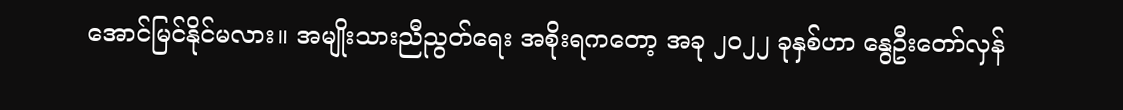အောင်မြင်နိုင်မလား။ အမျိုးသားညီညွတ်ရေး အစိုးရကတော့ အခု ၂၀၂၂ ခုနှစ်ဟာ နွေဦးတော်လှန်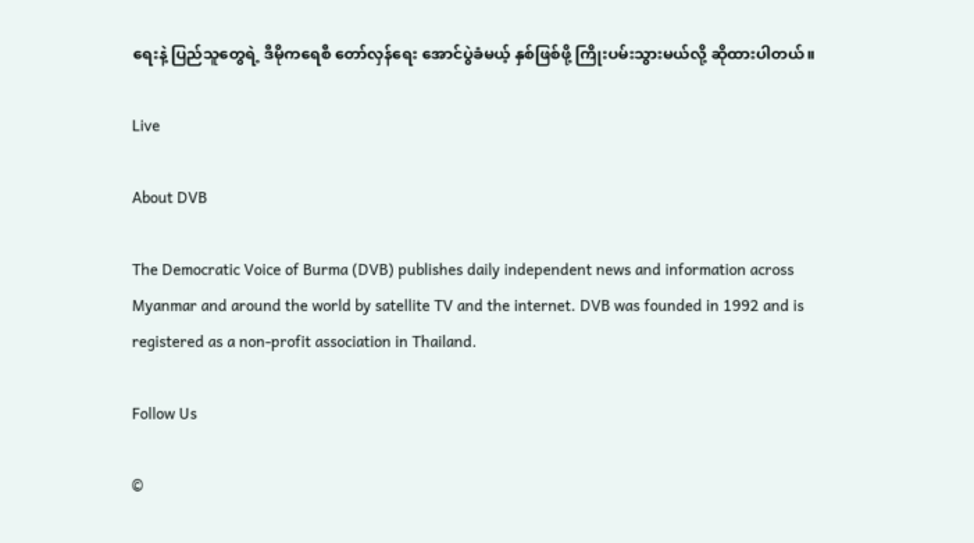ရေးနဲ့ ပြည်သူတွေရဲ့ ဒီမိုကရေစီ တော်လှန်ရေး အောင်ပွဲခံမယ့် နှစ်ဖြစ်ဖို့ ကြိုးပမ်းသွားမယ်လို့ ဆိုထားပါတယ်။

Live

About DVB

The Democratic Voice of Burma (DVB) publishes daily independent news and information across Myanmar and around the world by satellite TV and the internet. DVB was founded in 1992 and is registered as a non-profit association in Thailand.

Follow Us

©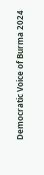Democratic Voice of Burma 2024